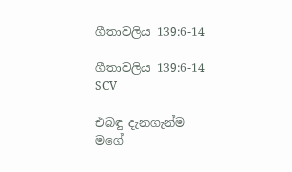ගීතාවලිය 139:6-14

ගීතාවලිය 139:6-14 SCV

එබඳු දැනගැන්ම මගේ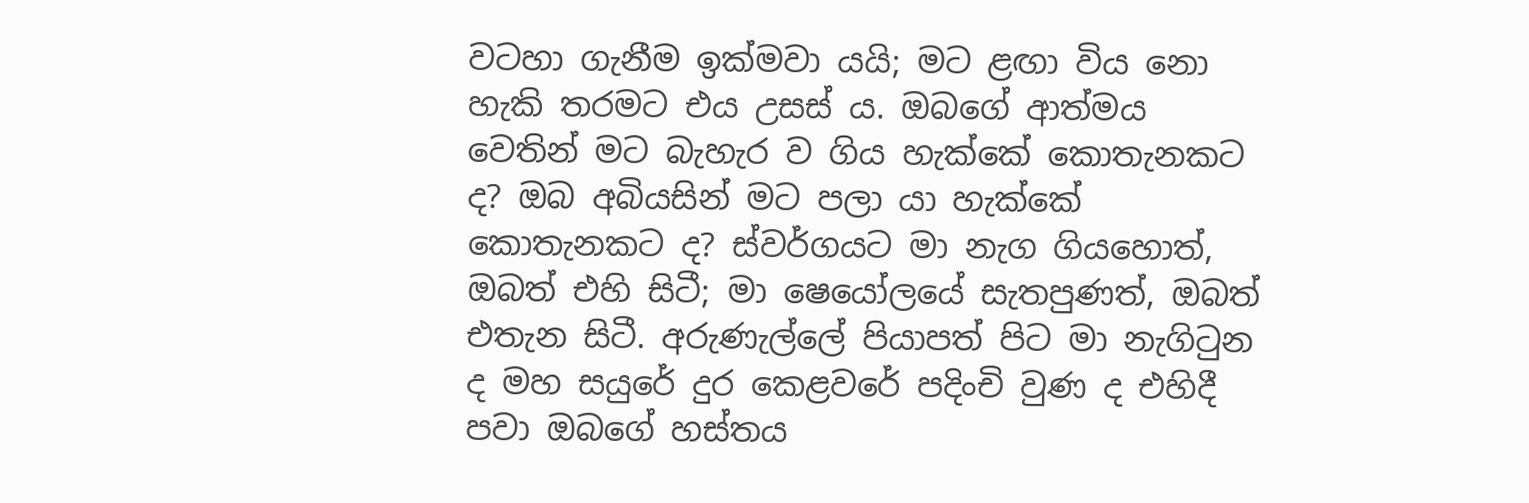වටහා ගැනීම ඉක්මවා යයි; මට ළඟා විය නො හැකි තරමට එය උසස් ය. ඔබගේ ආත්මය වෙතින් මට බැහැර ව ගිය හැක්කේ කොතැනකට ද? ඔබ අබියසින් මට පලා යා හැක්කේ කොතැනකට ද? ස්වර්ගයට මා නැග ගියහොත්, ඔබත් එහි සිටී; මා ෂෙයෝලයේ සැතපුණත්, ඔබත් එතැන සිටී. අරුණැල්ලේ පියාපත් පිට මා නැගිටුන ද මහ සයුරේ දුර කෙළවරේ පදිංචි වුණ ද එහිදී පවා ඔබගේ හස්තය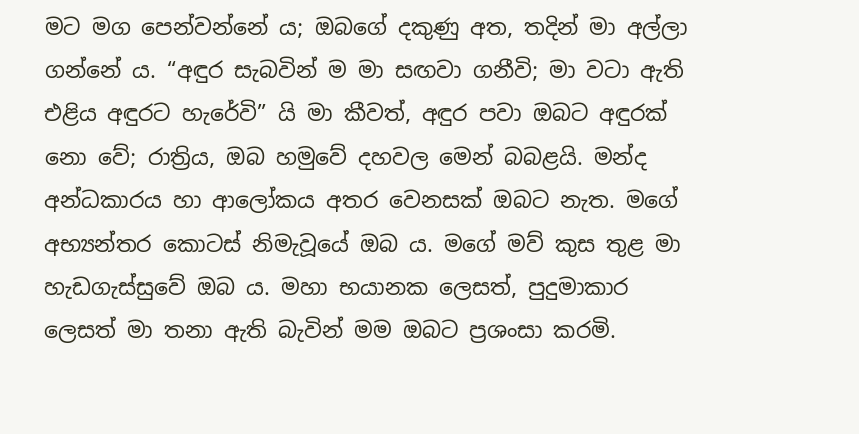මට මග පෙන්වන්නේ ය; ඔබගේ දකුණු අත, තදින් මා අල්ලා ගන්නේ ය. “අඳුර සැබවින් ම මා සඟවා ගනීවි; මා වටා ඇති එළිය අඳුරට හැරේවි” යි මා කීවත්, අඳුර පවා ඔබට අඳුරක් නො වේ; රාත්‍රිය, ඔබ හමුවේ දහවල මෙන් බබළයි. මන්ද අන්ධකාරය හා ආලෝකය අතර වෙනසක් ඔබට නැත. මගේ අභ්‍යන්තර කොටස් නිමැවූයේ ඔබ ය. මගේ මව් කුස තුළ මා හැඩගැස්සුවේ ඔබ ය. මහා භයානක ලෙසත්, පුදුමාකාර ලෙසත් මා තනා ඇති බැවින් මම ඔබට ප්‍රශංසා කරමි.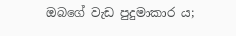ඔබගේ වැඩ පුදුමාකාර ය;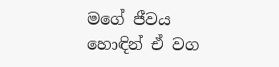මගේ ජීවය හොඳින් ඒ වග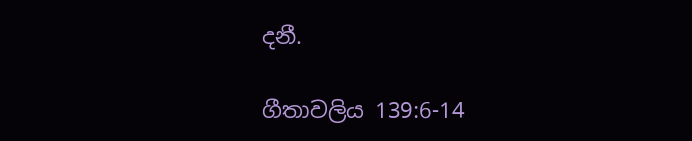දනී.

ගීතාවලිය 139:6-14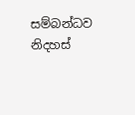සම්බන්ධව නිදහස්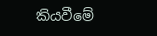කියවීමේ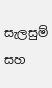සැලසුම් සහ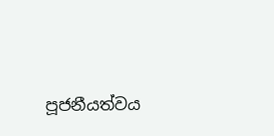පූජනීයත්වය